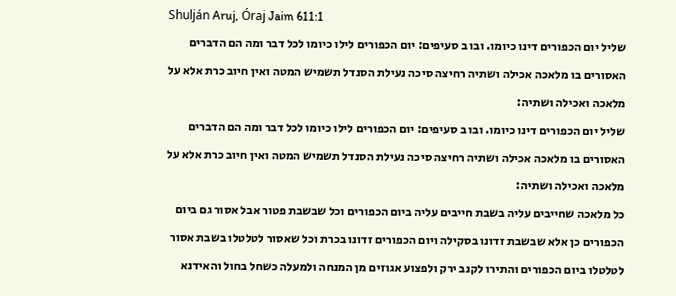Shulján Aruj, Óraj Jaim 611:1
שליל יום הכפורים דינו כיומו. ובו ב סעיפים: יום הכפורים לילו כיומו לכל דבר ומה הם הדברים האסורים בו מלאכה אכילה ושתיה רחיצה סיכה נעילת הסנדל תשמיש המטה ואין חיוב כרת אלא על מלאכה ואכילה ושתיה:
שליל יום הכפורים דינו כיומו. ובו ב סעיפים: יום הכפורים לילו כיומו לכל דבר ומה הם הדברים האסורים בו מלאכה אכילה ושתיה רחיצה סיכה נעילת הסנדל תשמיש המטה ואין חיוב כרת אלא על מלאכה ואכילה ושתיה:
כל מלאכה שחייבים עליה בשבת חייבים עליה ביום הכפורים וכל שבשבת פטור אבל אסור גם ביום הכפורים כן אלא שבשבת זדונו בסקילה ויום הכפורים זדונו בכרת וכל שאסור לטלטלו בשבת אסור לטלטלו ביום הכפורים והתירו לקנב ירק ולפצוע אגוזים מן המנחה ולמעלה כשחל בחול והאידנא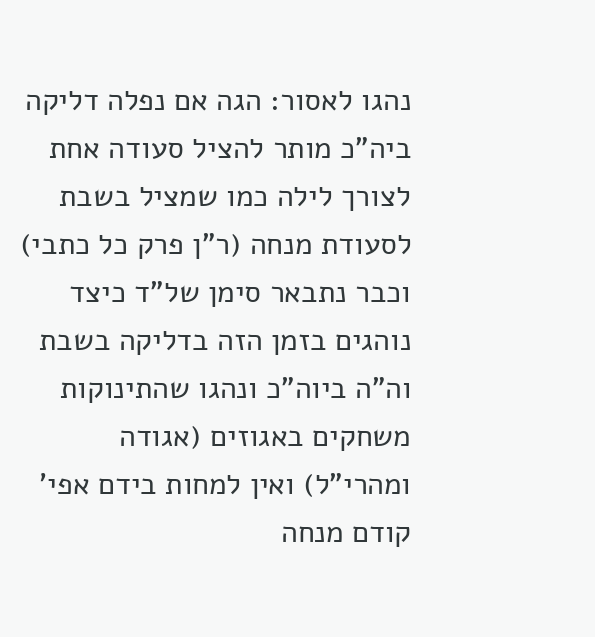נהגו לאסור: הגה אם נפלה דליקה ביה"כ מותר להציל סעודה אחת לצורך לילה כמו שמציל בשבת לסעודת מנחה (ר"ן פרק כל כתבי) וכבר נתבאר סימן של"ד כיצד נוהגים בזמן הזה בדליקה בשבת וה"ה ביוה"כ ונהגו שהתינוקות משחקים באגוזים (אגודה ומהרי"ל) ואין למחות בידם אפי' קודם מנחה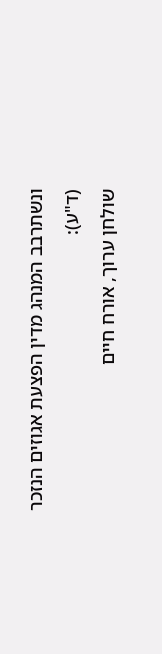ונשתרבב המנהג מדין הפצעת אגוזים הנזכר (ד"ע):
שולחן ערוך, אורח חיים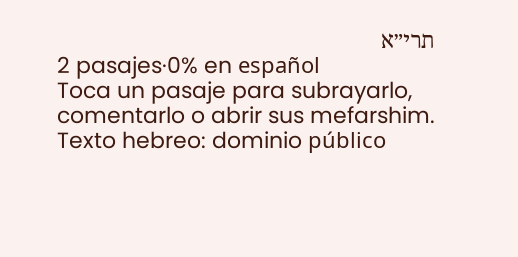תרי״א
2 pasajes·0% en español
Toca un pasaje para subrayarlo, comentarlo o abrir sus mefarshim.
Texto hebreo: dominio público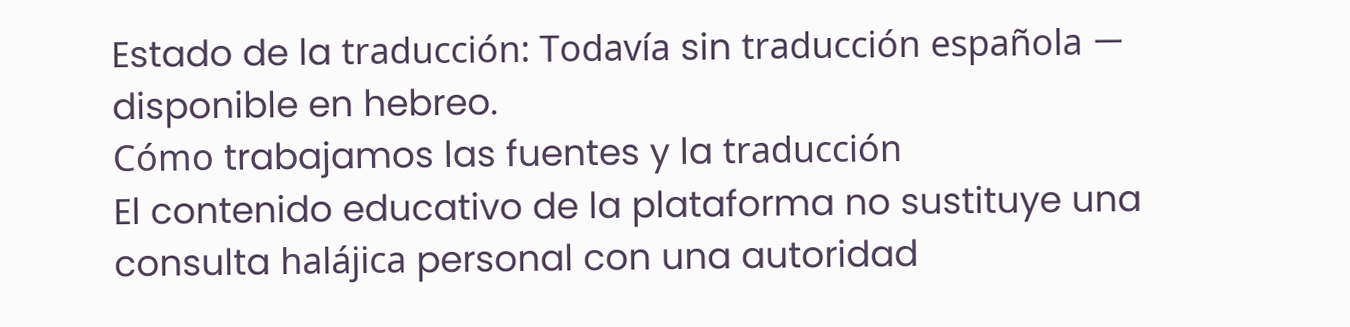Estado de la traducción: Todavía sin traducción española — disponible en hebreo.
Cómo trabajamos las fuentes y la traducción
El contenido educativo de la plataforma no sustituye una consulta halájica personal con una autoridad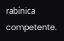rabínica competente.